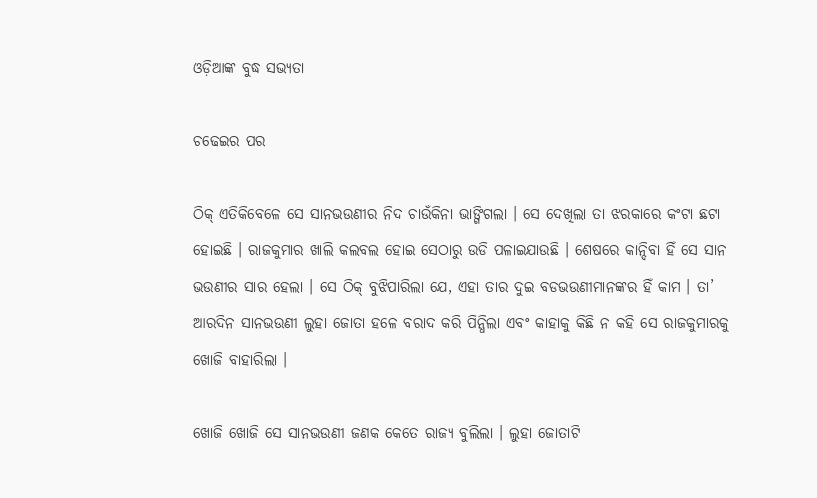ଓଡ଼ିଆଙ୍କ ବୁଦ୍ଧ ସଭ୍ୟତା

ଚଢେଇର ପର

ଠିକ୍ ଏତିକିବେଳେ ସେ ସାନଭଉଣୀର ନିଦ ଚାଉଁକିନା ଭାଙ୍ଗିଗଲା । ସେ ଦେଖିଲା ତା ଝରକାରେ କଂଟା ଛଟା ହୋଇଛି । ରାଜକୁମାର ଖାଲି କଲବଲ ହୋଇ ସେଠାରୁ ଉଡି ପଳାଇଯାଉଛି । ଶେଷରେ କାନ୍ଦିବା ହିଁ ସେ ସାନ ଭଉଣୀର ସାର ହେଲା । ସେ ଠିକ୍ ବୁଝିପାରିଲା ଯେ, ଏହା ତାର ଦୁଇ ବଡଭଉଣୀମାନଙ୍କର ହିଁ କାମ । ତା’ ଆରଦିନ ସାନଭଉଣୀ ଲୁହା ଜୋତା ହଳେ ବରାଦ କରି ପିନ୍ଧିଲା ଏବଂ କାହାକୁ କିଛି ନ କହି ସେ ରାଜକୁମାରକୁ ଖୋଜି ବାହାରିଲା ।

ଖୋଜି ଖୋଜି ସେ ସାନଭଉଣୀ ଜଣକ କେତେ ରାଜ୍ୟ ବୁଲିଲା । ଲୁହା ଜୋତାଟି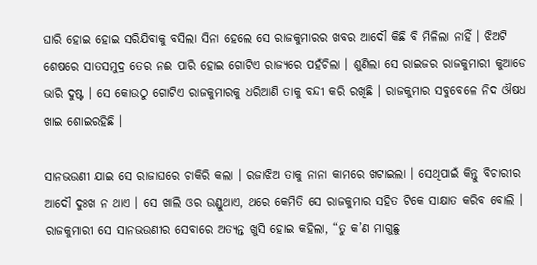ଘାରି ହୋଇ ହୋଇ ସରିଯିବାକୁ ବସିଲା ସିନା ହେଲେ ସେ ରାଜକୁମାରର ଖବର ଆଦୌ କିଛି ବି ମିଳିଲା ନାହିଁ । ଝିଅଟି ଶେଷରେ ସାତସମୁଦ୍ର ତେର ନଈ ପାରି ହୋଇ ଗୋଟିଏ ରାଜ୍ୟରେ ପହଁଚିଲା । ଶୁଣିଲା ସେ ରାଇଜର ରାଜକୁମାରୀ କୁଆଡେ ଭାରି ଦୁଷ୍ଟ । ସେ କୋଉଠୁ ଗୋଟିଏ ରାଜକୁମାରକୁ ଧରିଆଣି ତାକୁ ବନ୍ଦୀ କରି ରଖିଛି । ରାଜକୁମାର ସବୁବେଳେ ନିଦ ଔଷଧ ଖାଇ ଶୋଇରହିଛି ।

ସାନଭଉଣୀ ଯାଇ ସେ ରାଜାଘରେ ଚାକିରି କଲା । ରଜାଝିଅ ତାକୁ ନାନା କାମରେ ଖଟାଇଲା । ସେଥିପାଇଁ କିନ୍ତୁ ବିଚାରୀର ଆଦୌ ଦୁଃଖ ନ ଥାଏ । ସେ ଖାଲି ଓର ଉଣ୍ଡୁଥାଏ, ଥରେ କେମିତି ସେ ରାଜକୁମାର ସହିତ ଟିକେ ସାକ୍ଷାତ କରିବ ବୋଲି । ରାଜକୁମାରୀ ସେ ସାନଭଉଣୀର ସେବାରେ ଅତ୍ୟନ୍ତ ଖୁସି ହୋଇ କହିଲା, “ତୁ କ’ଣ ମାଗୁଛୁ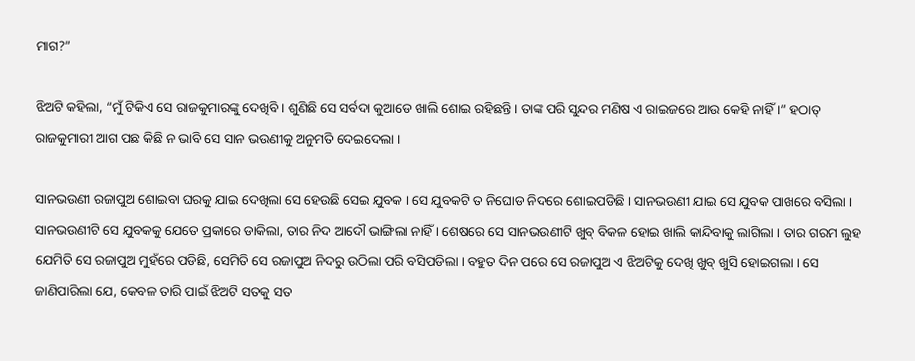ମାଗ?”

ଝିଅଟି କହିଲା, “ମୁଁ ଟିକିଏ ସେ ରାଜକୁମାରଙ୍କୁ ଦେଖିବି । ଶୁଣିଛି ସେ ସର୍ବଦା କୁଆଡେ ଖାଲି ଶୋଇ ରହିଛନ୍ତି । ତାଙ୍କ ପରି ସୁନ୍ଦର ମଣିଷ ଏ ରାଇଜରେ ଆଉ କେହି ନାହିଁ ।” ହଠାତ୍ ରାଜକୁମାରୀ ଆଗ ପଛ କିଛି ନ ଭାବି ସେ ସାନ ଭଉଣୀକୁ ଅନୁମତି ଦେଇଦେଲା ।

ସାନଭଉଣୀ ରଜାପୁଅ ଶୋଇବା ଘରକୁ ଯାଇ ଦେଖିଲା ସେ ହେଉଛି ସେଇ ଯୁବକ । ସେ ଯୁବକଟି ତ ନିଘୋଡ ନିଦରେ ଶୋଇପଡିଛି । ସାନଭଉଣୀ ଯାଇ ସେ ଯୁବକ ପାଖରେ ବସିଲା । ସାନଭଉଣୀଟି ସେ ଯୁବକକୁ ଯେତେ ପ୍ରକାରେ ଡାକିଲା, ତାର ନିଦ ଆଦୌ ଭାଙ୍ଗିଲା ନାହିଁ । ଶେଷରେ ସେ ସାନଭଉଣୀଟି ଖୁବ୍ ବିକଳ ହୋଇ ଖାଲି କାନ୍ଦିବାକୁ ଲାଗିଲା । ତାର ଗରମ ଲୁହ ଯେମିତି ସେ ରଜାପୁଅ ମୁହଁରେ ପଡିଛି, ସେମିତି ସେ ରଜାପୁଅ ନିଦରୁ ଉଠିଲା ପରି ବସିପଡିଲା । ବହୁତ ଦିନ ପରେ ସେ ରଜାପୁଅ ଏ ଝିଅଟିକୁ ଦେଖି ଖୁବ୍ ଖୁସି ହୋଇଗଲା । ସେ ଜାଣିପାରିଲା ଯେ, କେବଳ ତାରି ପାଇଁ ଝିଅଟି ସତକୁ ସତ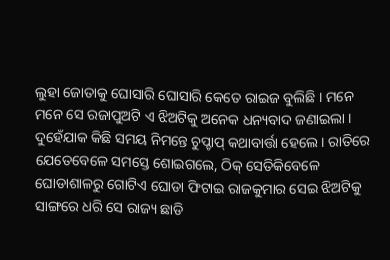ଲୁହା ଜୋତାକୁ ଘୋସାରି ଘୋସାରି କେତେ ରାଇଜ ବୁଲିଛି । ମନେ ମନେ ସେ ରଜାପୁଅଟି ଏ ଝିଅଟିକୁ ଅନେକ ଧନ୍ୟବାଦ ଜଣାଇଲା । ଦୁହେଁଯାକ କିଛି ସମୟ ନିମନ୍ତେ ଚୁପ୍ଚାପ୍ କଥାବାର୍ତ୍ତା ହେଲେ । ରାତିରେ ଯେତେବେଳେ ସମସ୍ତେ ଶୋଇଗଲେ, ଠିକ୍ ସେତିକିବେଳେ ଘୋଡାଶାଳରୁ ଗୋଟିଏ ଘୋଡା ଫିଟାଇ ରାଜକୁମାର ସେଇ ଝିଅଟିକୁ ସାଙ୍ଗରେ ଧରି ସେ ରାଜ୍ୟ ଛାଡି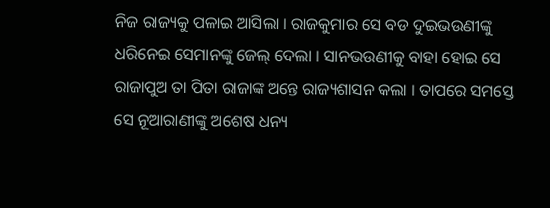ନିଜ ରାଜ୍ୟକୁ ପଳାଇ ଆସିଲା । ରାଜକୁମାର ସେ ବଡ ଦୁଇଭଉଣୀଙ୍କୁ ଧରିନେଇ ସେମାନଙ୍କୁ ଜେଲ୍ ଦେଲା । ସାନଭଉଣୀକୁ ବାହା ହୋଇ ସେ ରାଜାପୁଅ ତା ପିତା ରାଜାଙ୍କ ଅନ୍ତେ ରାଜ୍ୟଶାସନ କଲା । ତାପରେ ସମସ୍ତେ ସେ ନୂଆରାଣୀଙ୍କୁ ଅଶେଷ ଧନ୍ୟ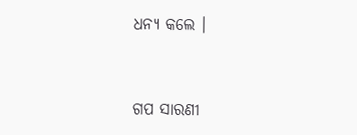ଧନ୍ୟ କଲେ ।


ଗପ ସାରଣୀ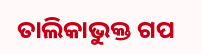ତାଲିକାଭୁକ୍ତ ଗପ